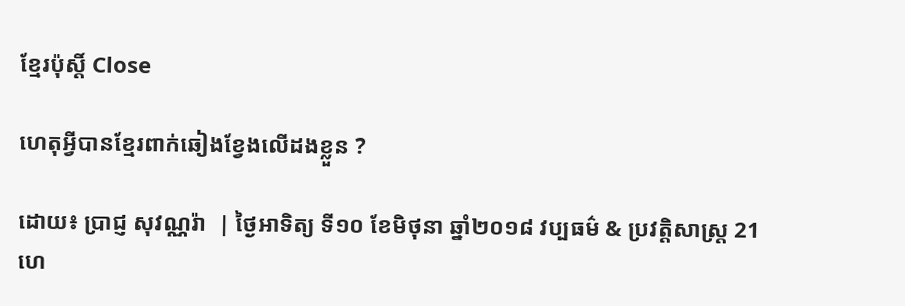ខ្មែរប៉ុស្ដិ៍ Close

ហេតុអ្វីបានខ្មែរពាក់ឆៀងខ្វែងលើដងខ្លួន ?

ដោយ៖ ប្រាជ្ញ សុវណ្ណរ៉ា  | ថ្ងៃអាទិត្យ ទី១០ ខែមិថុនា ឆ្នាំ២០១៨ វប្បធម៌ & ប្រវត្តិសាស្រ្ដ 21
ហេ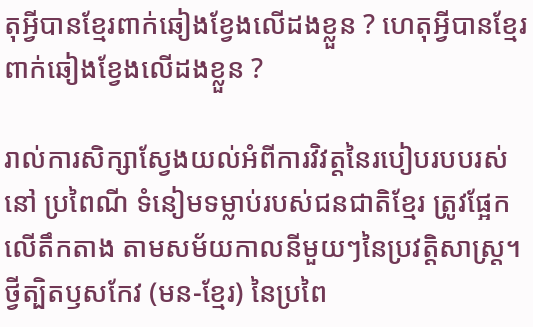តុអ្វីបានខ្មែរពាក់ឆៀងខ្វែងលើដងខ្លួន ? ហេតុអ្វីបានខ្មែរពាក់ឆៀងខ្វែងលើដងខ្លួន ?

រាល់ការសិក្សាស្វែងយល់អំពីការវិវត្តនៃរបៀបរបបរស់នៅ ប្រពៃណី ទំនៀមទម្លាប់របស់ជនជាតិខ្មែរ ត្រូវផ្អែកលើតឹកតាង តាមសម័យកាលនីមួយៗនៃប្រវត្តិសាស្ត្រ។ ថ្វីត្បិតឫសកែវ (មន-ខ្មែរ) នៃប្រពៃ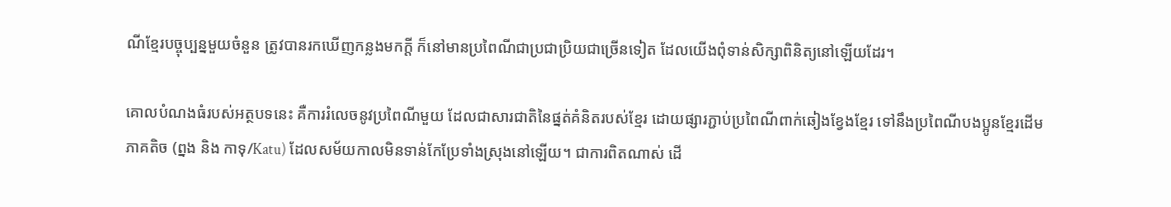ណីខ្មែរបច្ចុប្បន្នមួយចំនួន ត្រូវបានរកឃើញកន្លងមកក្តី ក៏នៅមានប្រពៃណីជាប្រជាប្រិយជាច្រើនទៀត ដែលយើងពុំទាន់សិក្សាពិនិត្យនៅឡើយដែរ។

គោលបំណងធំរបស់អត្ថបទនេះ គឺការរំលេចនូវប្រពៃណីមួយ ដែលជាសារជាតិនៃផ្នត់គំនិតរបស់ខ្មែរ ដោយផ្សារភ្ជាប់ប្រពៃណីពាក់ឆៀងខ្វែងខ្មែរ ទៅនឹងប្រពៃណីបងប្អូនខ្មែរដើមភាគតិច (ព្នង និង កាទុ/Katu) ដែលសម័យកាលមិនទាន់កែប្រែទាំងស្រុងនៅឡើយ។ ជាការពិតណាស់ ដើ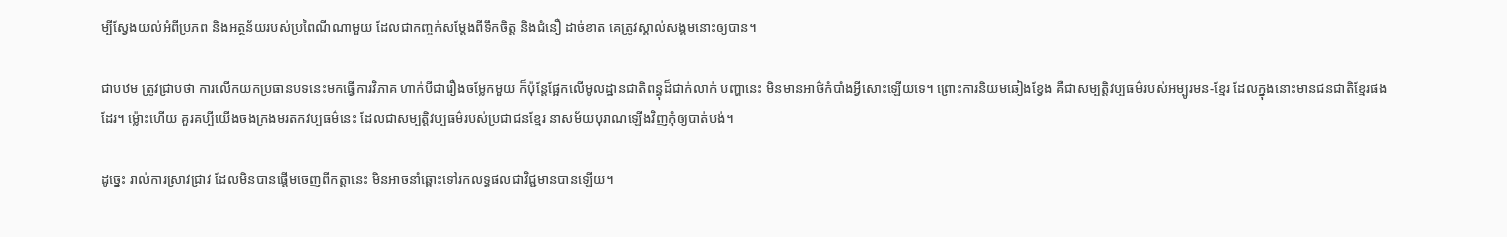ម្បីស្វែងយល់អំពីប្រភព និងអត្ថន័យរបស់ប្រពៃណីណាមួយ ដែលជាកញ្ចក់សម្តែងពីទឹកចិត្ត និងជំនឿ ដាច់ខាត គេត្រូវស្គាល់សង្គមនោះឲ្យបាន។

ជាបឋម ត្រូវជ្រាបថា ការលើកយកប្រធានបទនេះមកធ្វើការវិភាគ ហាក់បីជារឿងចម្លែកមួយ ក៏ប៉ុន្តែផ្អែកលើមូលដ្ឋានជាតិពន្ធុដ៏ជាក់លាក់ បញ្ហានេះ មិនមានអាថ៌កំបាំងអ្វីសោះឡើយទេ។ ព្រោះការនិយមឆៀងខ្វែង គឺជាសម្បត្តិវប្បធម៌របស់អម្បូរមន-ខ្មែរ ដែលក្នុងនោះមានជនជាតិខ្មែរផងដែរ។ ម្ល៉ោះហើយ គួរគប្បីយើងចងក្រងមរតកវប្បធម៌នេះ ដែលជាសម្បត្តិវប្បធម៌របស់ប្រជាជនខ្មែរ នាសម័យបុរាណឡើងវិញកុំឲ្យបាត់បង់។

ដូច្នេះ រាល់ការស្រាវជ្រាវ ដែលមិនបានផ្តើមចេញពីកត្តានេះ មិនអាចនាំឆ្ពោះទៅរកលទ្ធផលជាវិជ្ជមានបានឡើយ។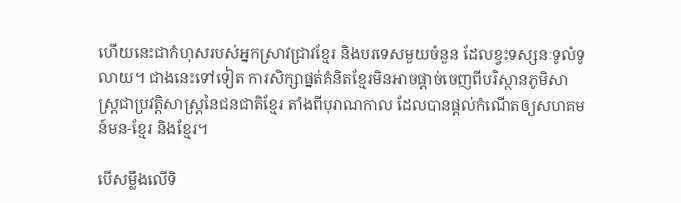ហើយនេះជាកំហុសរបស់អ្នកស្រាវជ្រាវខ្មែរ និងបរទេសមួយចំនួន ដែលខ្វះទស្សនៈទូលំទូលាយ។ ជាងនេះទៅទៀត ការសិក្សាផ្នត់គំនិតខ្មែរមិនអាចផ្តាច់ចេញពីបរិស្ថានភូមិសាស្ត្រជាប្រវត្តិសាស្ត្រនៃជនជាតិខ្មែរ តាំងពីបុរាណកាល ដែលបានផ្តល់កំណើតឲ្យសហគមន៍មន-ខ្មែរ និងខ្មែរ។

បើសម្លឹងលើទិ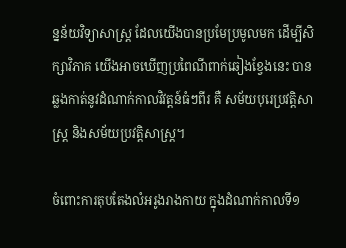ន្នន័យវិទ្យាសាស្ត្រ ដែលយើងបានប្រមែប្រមូលមក ដើម្បីសិក្សាវិភាគ យើងអាចឃើញប្រពៃណីពាក់ឆៀងខ្វែងនេះ បានឆ្លងកាត់នូវដំណាក់កាលវិវត្តន៍ធំៗពីរ គឺ សម័យបុរេប្រវត្តិសាស្ត្រ និងសម័យប្រវត្តិសាស្ត្រ។

ចំពោះការតុបតែងលំអរូងរាងកាយ ក្នុងដំណាក់កាលទី១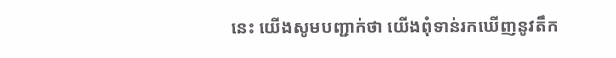នេះ យើងសូមបញ្ជាក់ថា យើងពុំទាន់រកឃើញនូវតឹក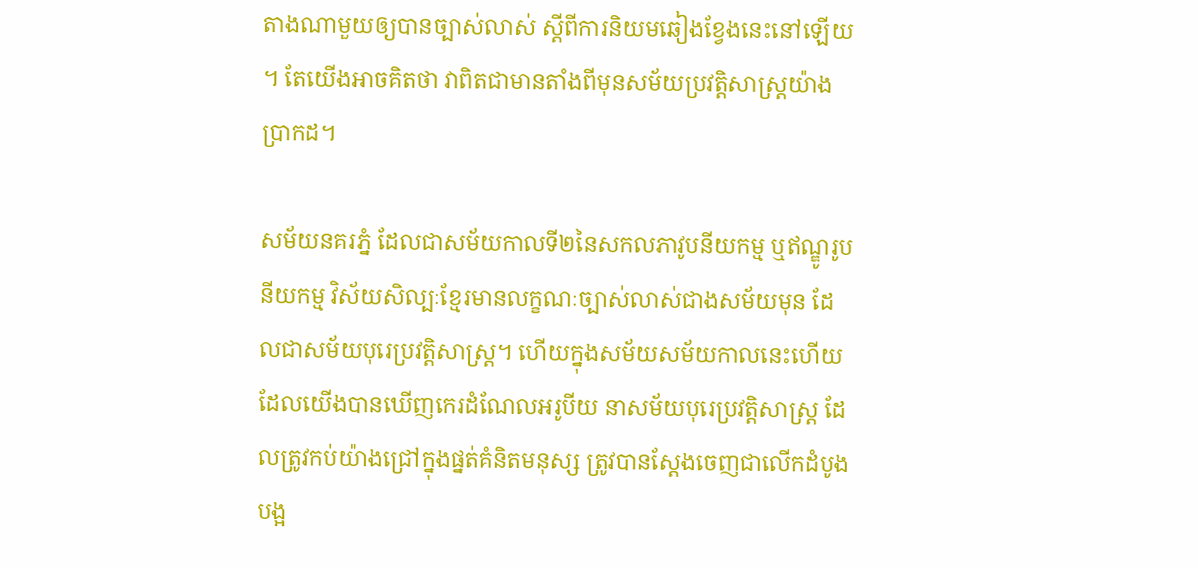តាងណាមួយឲ្យបានច្បាស់លាស់ ស្តីពីការនិយមឆៀងខ្វែងនេះនៅឡើយ។ តែយើងអាចគិតថា វាពិតជាមានតាំងពីមុនសម័យប្រវត្តិសាស្ត្រយ៉ាងប្រាកដ។

សម័យនគរភ្នំ ដែលជាសម័យកាលទី២នៃសកលភាវូបនីយកម្ម ឬឥណ្ឌូរូបនីយកម្ម វិស័យសិល្បៈខ្មែរមានលក្ខណៈច្បាស់លាស់ជាងសម័យមុន ដែលជាសម័យបុរេប្រវត្តិសាស្ត្រ។ ហើយក្នុងសម័យសម័យកាលនេះហើយ ដែលយើងបានឃើញកេរដំណែលអរូបីយ នាសម័យបុរេប្រវត្តិសាស្ត្រ ដែលត្រូវកប់យ៉ាងជ្រៅក្នុងផ្នត់គំនិតមនុស្ស ត្រូវបានស្តែងចេញជាលើកដំបូងបង្អ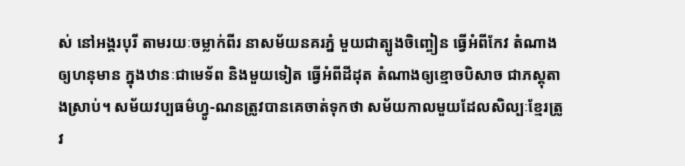ស់ នៅអង្គរបុរី តាមរយៈចម្លាក់ពីរ នាសម័យនគរភ្នំ មួយជាត្បូងចិញ្ចៀន ធ្វើអំពីកែវ តំណាងឲ្យហនុមាន ក្នុងឋានៈជាមេទ័ព និងមួយទៀត ធ្វើអំពីដីដុត តំណាងឲ្យខ្មោចបិសាច ជាភស្តុតាងស្រាប់។ សម័យវប្បធម៌ហ្វូ-ណនត្រូវបានគេចាត់ទុកថា សម័យកាលមួយដែលសិល្បៈខ្មែរត្រូវ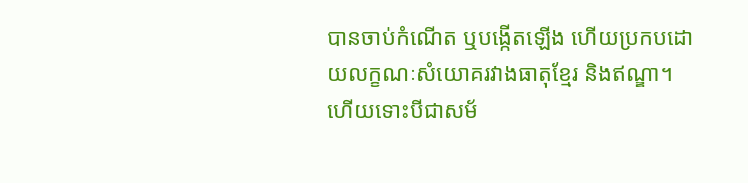បានចាប់កំណើត ឬបង្កើតឡើង ហើយប្រកបដោយលក្ខណៈសំយោគរវាងធាតុខ្មែរ និងឥណ្ឌា។ ហើយទោះបីជាសម័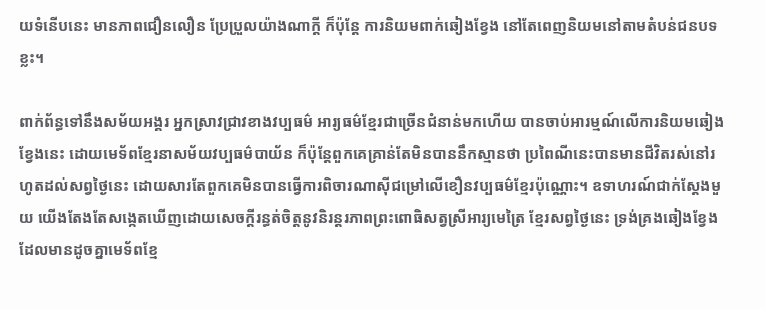យទំនើបនេះ មានភាពជឿនលឿន ប្រែប្រួលយ៉ាងណាក្តី ក៏ប៉ុន្តែ ការនិយមពាក់ឆៀងខ្វែង នៅតែពេញនិយមនៅតាមតំបន់ជនបទខ្លះ។

ពាក់ព័ន្ធទៅនឹងសម័យអង្គរ អ្នកស្រាវជ្រាវខាងវប្បធម៌ អារ្យធម៌ខ្មែរជាច្រើនជំនាន់មកហើយ បានចាប់អារម្មណ៍លើការនិយមឆៀងខ្វែងនេះ ដោយមេទ័ពខ្មែរនាសម័យវប្បធម៌បាយ័ន ក៏ប៉ុន្តែពួកគេគ្រាន់តែមិនបាននឹកស្មានថា ប្រពៃណីនេះបានមានជីវិតរស់នៅរហូតដល់សព្វថ្ងៃនេះ ដោយសារតែពួកគេមិនបានធ្វើការពិចារណាស៊ីជម្រៅលើខឿនវប្បធម៌ខ្មែរប៉ុណ្ណោះ។ ឧទាហរណ៍ជាក់ស្តែងមួយ យើងតែងតែសង្កេតឃើញដោយសេចក្តីរន្ធត់ចិត្តនូវនិរន្តរភាពព្រះពោធិសត្វស្រីអារ្យមេត្រៃ ខ្មែរសព្វថ្ងៃនេះ ទ្រង់គ្រងឆៀងខ្វែង ដែលមានដូចគ្នាមេទ័ពខ្មែ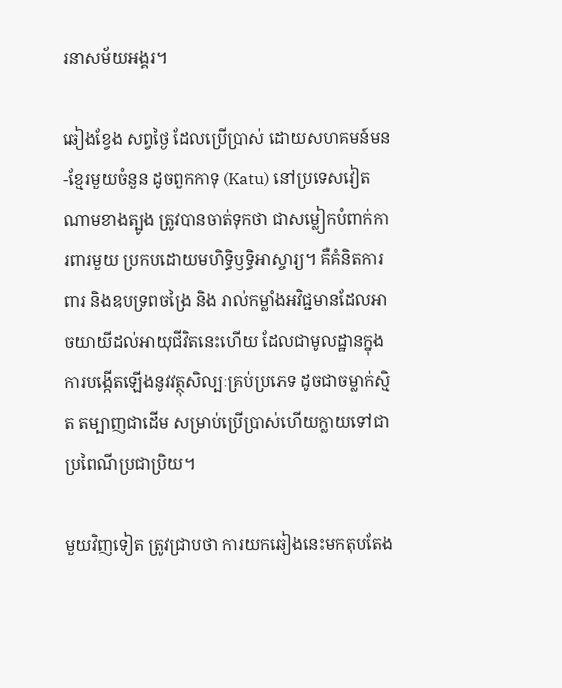រនាសម័យអង្គរ។

ឆៀងខ្វែង សព្វថ្ងៃ ដែលប្រើប្រាស់ ដោយសហគមន៍មន-ខ្មែរមួយចំនួន ដូចពួកកាទុ (Katu) នៅប្រទេសវៀតណាមខាងត្បូង ត្រូវបានចាត់ទុកថា ជាសម្លៀកបំពាក់ការពារមួយ ប្រកបដោយមហិទ្ធិឫទ្ធិអាស្ចារ្យ។ គឺគំនិតការពារ និងឧបទ្រពចង្រៃ និង រាល់កម្លាំងអវិជ្ជមានដែលអាចយាយីដល់អាយុជីវិតនេះហើយ ដែលជាមូលដ្ឋានក្នុងការបង្កើតឡើងនូវវត្ថុសិល្បៈគ្រប់ប្រភេទ ដូចជាចម្លាក់ស្មិត តម្បាញជាដើម សម្រាប់ប្រើប្រាស់ហើយក្លាយទៅជាប្រពៃណីប្រជាប្រិយ។

មួយវិញទៀត ត្រូវជ្រាបថា ការយកឆៀងនេះមកតុបតែង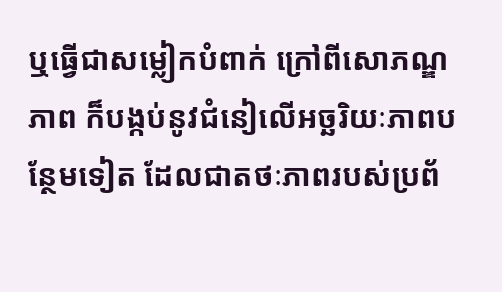ឬធ្វើជាសម្លៀកបំពាក់ ក្រៅពីសោភណ្ឌភាព ក៏បង្កប់នូវជំនៀលើអច្ឆរិយៈភាពបន្ថែមទៀត ដែលជាតថៈភាពរបស់ប្រព័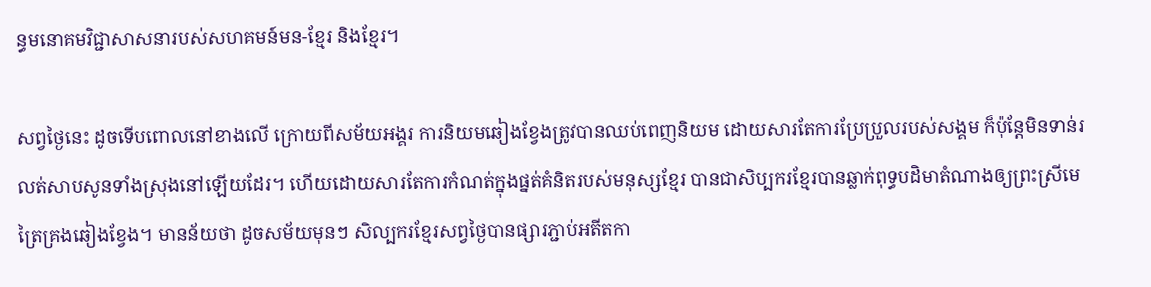ន្ធមនោគមវិជ្ជាសាសនារបស់សហគមន៍មន-ខ្មែរ និងខ្មែរ។

សព្វថ្ងៃនេះ ដូចទើបពោលនៅខាងលើ ក្រោយពីសម័យអង្គរ ការនិយមឆៀងខ្វែងត្រូវបានឈប់ពេញនិយម ដោយសារតែការប្រែប្រួលរបស់សង្គម ក៏ប៉ុន្តែមិនទាន់រលត់សាបសូនទាំងស្រុងនៅឡើយដែរ។ ហើយដោយសារតែការកំណត់ក្នុងផ្នត់គំនិតរបស់មនុស្សខ្មែរ បានជាសិប្បករខ្មែរបានឆ្លាក់ពុទ្ធបដិមាតំណាងឲ្យព្រះស្រីមេត្រៃគ្រងឆៀងខ្វែង។ មានន័យថា ដូចសម័យមុនៗ សិល្បករខ្មែរសព្វថ្ងៃបានផ្សារភ្ជាប់អតីតកា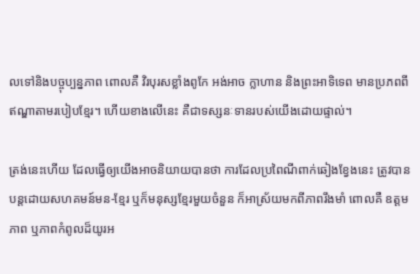លទៅនិងបច្ចុប្បន្នភាព ពោលគឺ វិរបុរសខ្លាំងពូកែ អង់អាច ក្លាហាន និងព្រះអាទិទេព មានប្រភពពីឥណ្ឌាតាមរបៀបខ្មែរ។ ហើយខាងលើនេះ គឺជាទស្សនៈទានរបស់យើងដោយផ្ទាល់។

ត្រង់នេះហើយ ដែលធ្វើឲ្យយើងអាចនិយាយបានថា ការដែលប្រពៃណីពាក់ឆៀងខ្វែងនេះ ត្រូវបានបន្តដោយសហគមន៍មន-ខ្មែរ ឬក៏មនុស្សខ្មែរមួយចំនួន ក៏អាស្រ័យមកពីភាពរឹងមាំ ពោលគឺ ឧត្តមភាព ឬភាពកំពូលដ៏យូរអ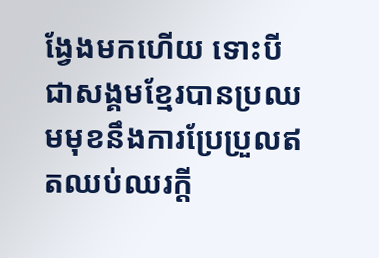ង្វែងមកហើយ ទោះបីជាសង្គមខ្មែរបានប្រឈមមុខនឹងការប្រែប្រួលឥតឈប់ឈរក្តី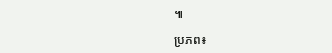៕

ប្រភព៖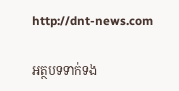http://dnt-news.com

អត្ថបទទាក់ទង